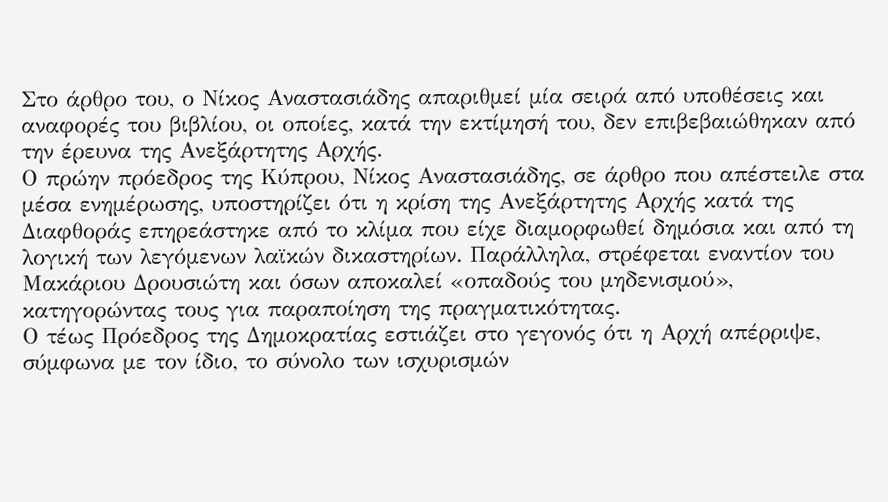Στο άρθρο του, ο Νίκος Αναστασιάδης απαριθμεί μία σειρά από υποθέσεις και αναφορές του βιβλίου, οι οποίες, κατά την εκτίμησή του, δεν επιβεβαιώθηκαν από την έρευνα της Ανεξάρτητης Αρχής.
Ο πρώην πρόεδρος της Κύπρου, Νίκος Αναστασιάδης, σε άρθρο που απέστειλε στα μέσα ενημέρωσης, υποστηρίζει ότι η κρίση της Ανεξάρτητης Αρχής κατά της Διαφθοράς επηρεάστηκε από το κλίμα που είχε διαμορφωθεί δημόσια και από τη λογική των λεγόμενων λαϊκών δικαστηρίων. Παράλληλα, στρέφεται εναντίον του Μακάριου Δρουσιώτη και όσων αποκαλεί «οπαδούς του μηδενισμού», κατηγορώντας τους για παραποίηση της πραγματικότητας.
Ο τέως Πρόεδρος της Δημοκρατίας εστιάζει στο γεγονός ότι η Αρχή απέρριψε, σύμφωνα με τον ίδιο, το σύνολο των ισχυρισμών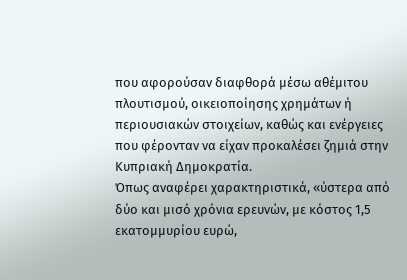που αφορούσαν διαφθορά μέσω αθέμιτου πλουτισμού, οικειοποίησης χρημάτων ή περιουσιακών στοιχείων, καθώς και ενέργειες που φέρονταν να είχαν προκαλέσει ζημιά στην Κυπριακή Δημοκρατία.
Όπως αναφέρει χαρακτηριστικά, «ύστερα από δύο και μισό χρόνια ερευνών, με κόστος 1,5 εκατομμυρίου ευρώ,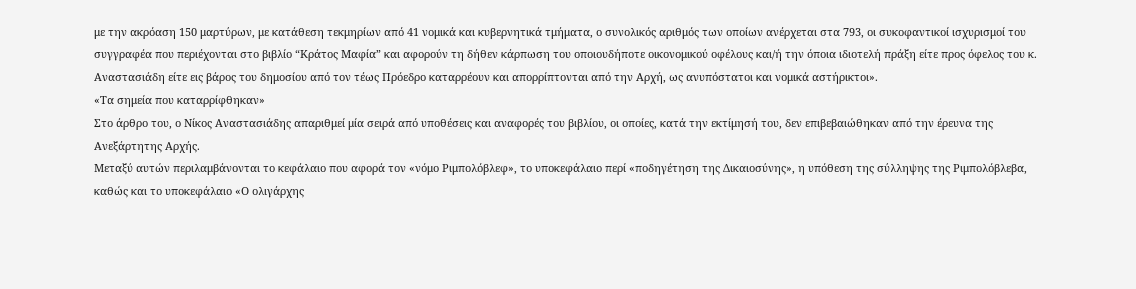με την ακρόαση 150 μαρτύρων, με κατάθεση τεκμηρίων από 41 νομικά και κυβερνητικά τμήματα, ο συνολικός αριθμός των οποίων ανέρχεται στα 793, οι συκοφαντικοί ισχυρισμοί του συγγραφέα που περιέχονται στο βιβλίο “Κράτος Μαφία” και αφορούν τη δήθεν κάρπωση του οποιουδήποτε οικονομικού οφέλους και/ή την όποια ιδιοτελή πράξη είτε προς όφελος του κ. Αναστασιάδη είτε εις βάρος του δημοσίου από τον τέως Πρόεδρο καταρρέουν και απορρίπτονται από την Αρχή, ως ανυπόστατοι και νομικά αστήρικτοι».
«Τα σημεία που καταρρίφθηκαν»
Στο άρθρο του, ο Νίκος Αναστασιάδης απαριθμεί μία σειρά από υποθέσεις και αναφορές του βιβλίου, οι οποίες, κατά την εκτίμησή του, δεν επιβεβαιώθηκαν από την έρευνα της Ανεξάρτητης Αρχής.
Μεταξύ αυτών περιλαμβάνονται το κεφάλαιο που αφορά τον «νόμο Ριμπολόβλεφ», το υποκεφάλαιο περί «ποδηγέτηση της Δικαιοσύνης», η υπόθεση της σύλληψης της Ριμπολόβλεβα, καθώς και το υποκεφάλαιο «Ο ολιγάρχης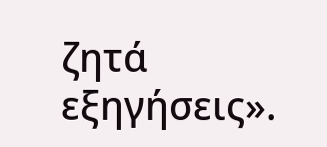ζητά εξηγήσεις».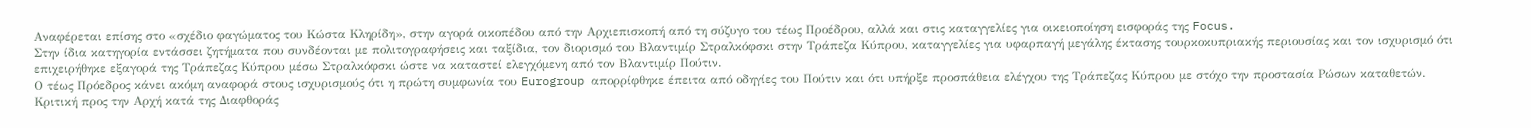Αναφέρεται επίσης στο «σχέδιο φαγώματος του Κώστα Κληρίδη», στην αγορά οικοπέδου από την Αρχιεπισκοπή από τη σύζυγο του τέως Προέδρου, αλλά και στις καταγγελίες για οικειοποίηση εισφοράς της Focus.
Στην ίδια κατηγορία εντάσσει ζητήματα που συνδέονται με πολιτογραφήσεις και ταξίδια, τον διορισμό του Βλαντιμίρ Στραλκόφσκι στην Τράπεζα Κύπρου, καταγγελίες για υφαρπαγή μεγάλης έκτασης τουρκοκυπριακής περιουσίας και τον ισχυρισμό ότι επιχειρήθηκε εξαγορά της Τράπεζας Κύπρου μέσω Στραλκόφσκι ώστε να καταστεί ελεγχόμενη από τον Βλαντιμίρ Πούτιν.
Ο τέως Πρόεδρος κάνει ακόμη αναφορά στους ισχυρισμούς ότι η πρώτη συμφωνία του Eurogroup απορρίφθηκε έπειτα από οδηγίες του Πούτιν και ότι υπήρξε προσπάθεια ελέγχου της Τράπεζας Κύπρου με στόχο την προστασία Ρώσων καταθετών.
Κριτική προς την Αρχή κατά της Διαφθοράς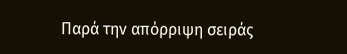Παρά την απόρριψη σειράς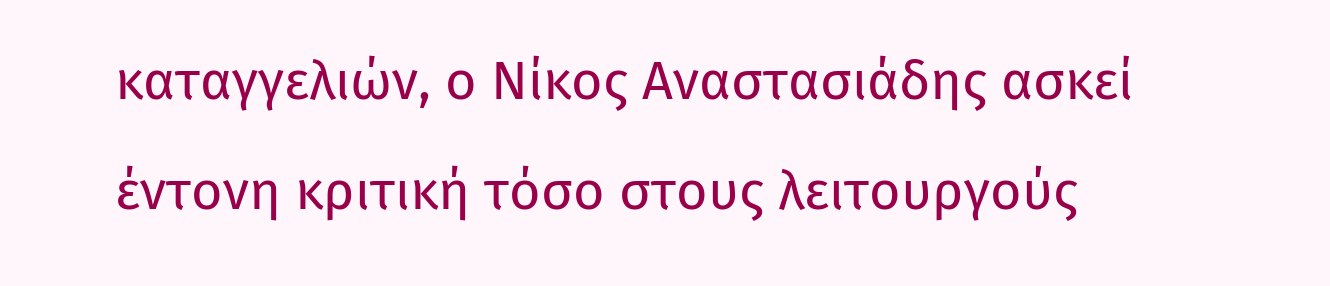καταγγελιών, ο Νίκος Αναστασιάδης ασκεί έντονη κριτική τόσο στους λειτουργούς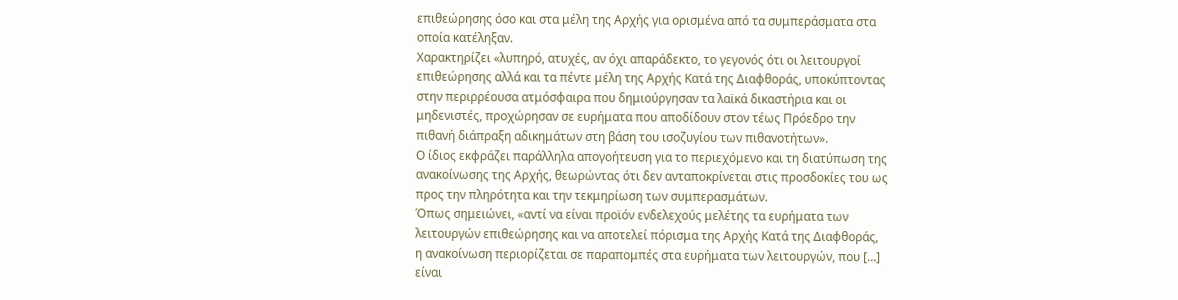επιθεώρησης όσο και στα μέλη της Αρχής για ορισμένα από τα συμπεράσματα στα οποία κατέληξαν.
Χαρακτηρίζει «λυπηρό, ατυχές, αν όχι απαράδεκτο, το γεγονός ότι οι λειτουργοί επιθεώρησης αλλά και τα πέντε μέλη της Αρχής Κατά της Διαφθοράς, υποκύπτοντας στην περιρρέουσα ατμόσφαιρα που δημιούργησαν τα λαϊκά δικαστήρια και οι μηδενιστές, προχώρησαν σε ευρήματα που αποδίδουν στον τέως Πρόεδρο την πιθανή διάπραξη αδικημάτων στη βάση του ισοζυγίου των πιθανοτήτων».
Ο ίδιος εκφράζει παράλληλα απογοήτευση για το περιεχόμενο και τη διατύπωση της ανακοίνωσης της Αρχής, θεωρώντας ότι δεν ανταποκρίνεται στις προσδοκίες του ως προς την πληρότητα και την τεκμηρίωση των συμπερασμάτων.
Όπως σημειώνει, «αντί να είναι προϊόν ενδελεχούς μελέτης τα ευρήματα των λειτουργών επιθεώρησης και να αποτελεί πόρισμα της Αρχής Κατά της Διαφθοράς, η ανακοίνωση περιορίζεται σε παραπομπές στα ευρήματα των λειτουργών, που […] είναι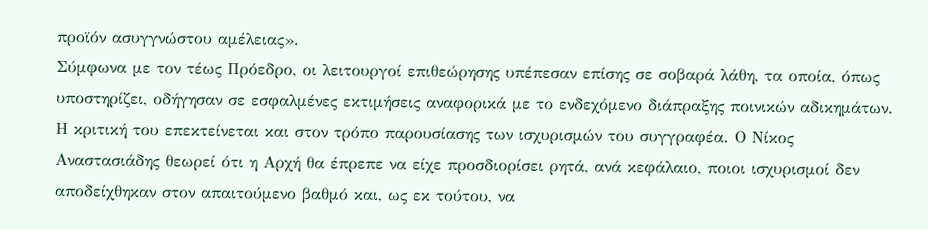προϊόν ασυγγνώστου αμέλειας».
Σύμφωνα με τον τέως Πρόεδρο, οι λειτουργοί επιθεώρησης υπέπεσαν επίσης σε σοβαρά λάθη, τα οποία, όπως υποστηρίζει, οδήγησαν σε εσφαλμένες εκτιμήσεις αναφορικά με το ενδεχόμενο διάπραξης ποινικών αδικημάτων.
Η κριτική του επεκτείνεται και στον τρόπο παρουσίασης των ισχυρισμών του συγγραφέα. Ο Νίκος Αναστασιάδης θεωρεί ότι η Αρχή θα έπρεπε να είχε προσδιορίσει ρητά, ανά κεφάλαιο, ποιοι ισχυρισμοί δεν αποδείχθηκαν στον απαιτούμενο βαθμό και, ως εκ τούτου, να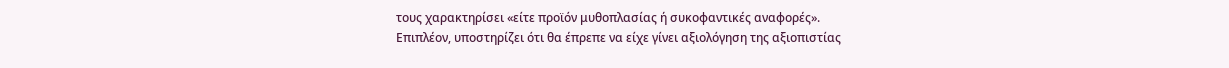τους χαρακτηρίσει «είτε προϊόν μυθοπλασίας ή συκοφαντικές αναφορές».
Επιπλέον, υποστηρίζει ότι θα έπρεπε να είχε γίνει αξιολόγηση της αξιοπιστίας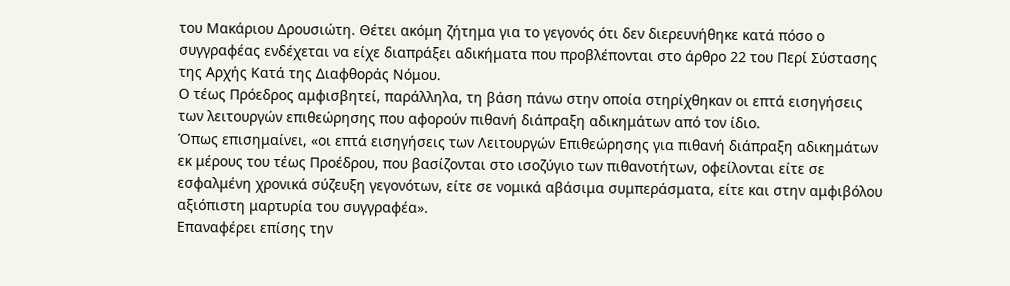του Μακάριου Δρουσιώτη. Θέτει ακόμη ζήτημα για το γεγονός ότι δεν διερευνήθηκε κατά πόσο ο συγγραφέας ενδέχεται να είχε διαπράξει αδικήματα που προβλέπονται στο άρθρο 22 του Περί Σύστασης της Αρχής Κατά της Διαφθοράς Νόμου.
Ο τέως Πρόεδρος αμφισβητεί, παράλληλα, τη βάση πάνω στην οποία στηρίχθηκαν οι επτά εισηγήσεις των λειτουργών επιθεώρησης που αφορούν πιθανή διάπραξη αδικημάτων από τον ίδιο.
Όπως επισημαίνει, «οι επτά εισηγήσεις των Λειτουργών Επιθεώρησης για πιθανή διάπραξη αδικημάτων εκ μέρους του τέως Προέδρου, που βασίζονται στο ισοζύγιο των πιθανοτήτων, οφείλονται είτε σε εσφαλμένη χρονικά σύζευξη γεγονότων, είτε σε νομικά αβάσιμα συμπεράσματα, είτε και στην αμφιβόλου αξιόπιστη μαρτυρία του συγγραφέα».
Επαναφέρει επίσης την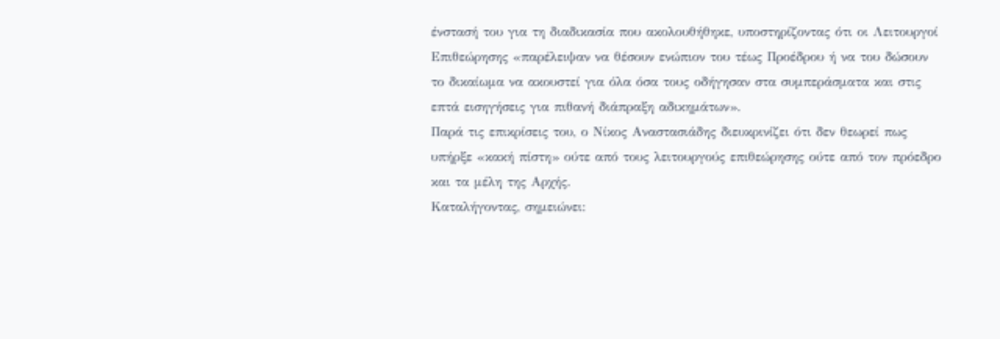ένστασή του για τη διαδικασία που ακολουθήθηκε, υποστηρίζοντας ότι οι Λειτουργοί Επιθεώρησης «παρέλειψαν να θέσουν ενώπιον του τέως Προέδρου ή να του δώσουν το δικαίωμα να ακουστεί για όλα όσα τους οδήγησαν στα συμπεράσματα και στις επτά εισηγήσεις για πιθανή διάπραξη αδικημάτων».
Παρά τις επικρίσεις του, ο Νίκος Αναστασιάδης διευκρινίζει ότι δεν θεωρεί πως υπήρξε «κακή πίστη» ούτε από τους λειτουργούς επιθεώρησης ούτε από τον πρόεδρο και τα μέλη της Αρχής.
Καταλήγοντας, σημειώνει: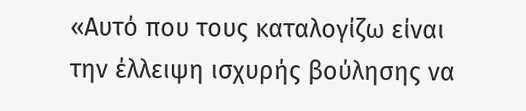«Αυτό που τους καταλογίζω είναι την έλλειψη ισχυρής βούλησης να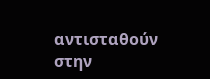αντισταθούν στην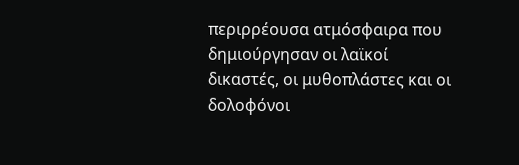περιρρέουσα ατμόσφαιρα που δημιούργησαν οι λαϊκοί δικαστές, οι μυθοπλάστες και οι δολοφόνοι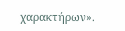χαρακτήρων».